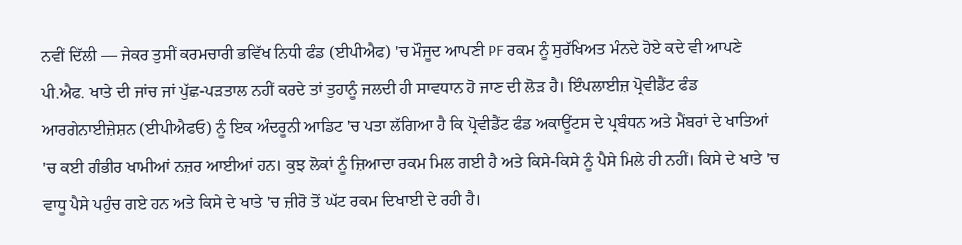ਨਵੀਂ ਦਿੱਲੀ — ਜੇਕਰ ਤੁਸੀਂ ਕਰਮਚਾਰੀ ਭਵਿੱਖ ਨਿਧੀ ਫੰਡ (ਈਪੀਐਫ) 'ਚ ਮੌਜੂਦ ਆਪਣੀ PF ਰਕਮ ਨੂੰ ਸੁਰੱਖਿਅਤ ਮੰਨਦੇ ਹੋਏ ਕਦੇ ਵੀ ਆਪਣੇ ਪੀ.ਐਫ. ਖਾਤੇ ਦੀ ਜਾਂਚ ਜਾਂ ਪੁੱਛ-ਪੜਤਾਲ ਨਹੀਂ ਕਰਦੇ ਤਾਂ ਤੁਹਾਨੂੰ ਜਲਦੀ ਹੀ ਸਾਵਧਾਨ ਹੋ ਜਾਣ ਦੀ ਲੋੜ ਹੈ। ਇੰਪਲਾਈਜ਼ ਪ੍ਰੋਵੀਡੈਂਟ ਫੰਡ ਆਰਗੇਨਾਈਜ਼ੇਸ਼ਨ (ਈਪੀਐਫਓ) ਨੂੰ ਇਕ ਅੰਦਰੂਨੀ ਆਡਿਟ 'ਚ ਪਤਾ ਲੱਗਿਆ ਹੈ ਕਿ ਪ੍ਰੋਵੀਡੈਂਟ ਫੰਡ ਅਕਾਊਂਟਸ ਦੇ ਪ੍ਰਬੰਧਨ ਅਤੇ ਮੈਂਬਰਾਂ ਦੇ ਖਾਤਿਆਂ 'ਚ ਕਈ ਗੰਭੀਰ ਖਾਮੀਆਂ ਨਜ਼ਰ ਆਈਆਂ ਹਨ। ਕੁਝ ਲੋਕਾਂ ਨੂੰ ਜ਼ਿਆਦਾ ਰਕਮ ਮਿਲ ਗਈ ਹੈ ਅਤੇ ਕਿਸੇ-ਕਿਸੇ ਨੂੰ ਪੈਸੇ ਮਿਲੇ ਹੀ ਨਹੀਂ। ਕਿਸੇ ਦੇ ਖਾਤੇ 'ਚ ਵਾਧੂ ਪੈਸੇ ਪਹੁੰਚ ਗਏ ਹਨ ਅਤੇ ਕਿਸੇ ਦੇ ਖਾਤੇ 'ਚ ਜ਼ੀਰੋ ਤੋਂ ਘੱਟ ਰਕਮ ਦਿਖਾਈ ਦੇ ਰਹੀ ਹੈ।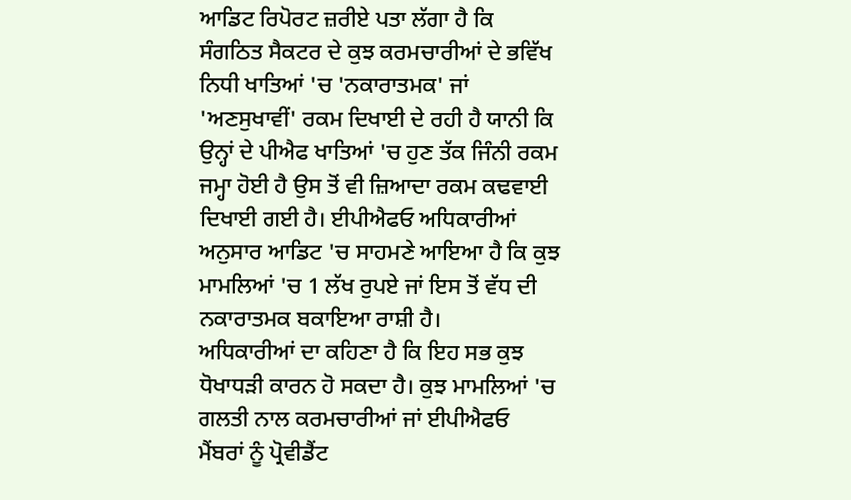ਆਡਿਟ ਰਿਪੋਰਟ ਜ਼ਰੀਏ ਪਤਾ ਲੱਗਾ ਹੈ ਕਿ ਸੰਗਠਿਤ ਸੈਕਟਰ ਦੇ ਕੁਝ ਕਰਮਚਾਰੀਆਂ ਦੇ ਭਵਿੱਖ ਨਿਧੀ ਖਾਤਿਆਂ 'ਚ 'ਨਕਾਰਾਤਮਕ' ਜਾਂ 'ਅਣਸੁਖਾਵੀਂ' ਰਕਮ ਦਿਖਾਈ ਦੇ ਰਹੀ ਹੈ ਯਾਨੀ ਕਿ ਉਨ੍ਹਾਂ ਦੇ ਪੀਐਫ ਖਾਤਿਆਂ 'ਚ ਹੁਣ ਤੱਕ ਜਿੰਨੀ ਰਕਮ ਜਮ੍ਹਾ ਹੋਈ ਹੈ ਉਸ ਤੋਂ ਵੀ ਜ਼ਿਆਦਾ ਰਕਮ ਕਢਵਾਈ ਦਿਖਾਈ ਗਈ ਹੈ। ਈਪੀਐਫਓ ਅਧਿਕਾਰੀਆਂ ਅਨੁਸਾਰ ਆਡਿਟ 'ਚ ਸਾਹਮਣੇ ਆਇਆ ਹੈ ਕਿ ਕੁਝ ਮਾਮਲਿਆਂ 'ਚ 1 ਲੱਖ ਰੁਪਏ ਜਾਂ ਇਸ ਤੋਂ ਵੱਧ ਦੀ ਨਕਾਰਾਤਮਕ ਬਕਾਇਆ ਰਾਸ਼ੀ ਹੈ।
ਅਧਿਕਾਰੀਆਂ ਦਾ ਕਹਿਣਾ ਹੈ ਕਿ ਇਹ ਸਭ ਕੁਝ ਧੋਖਾਧੜੀ ਕਾਰਨ ਹੋ ਸਕਦਾ ਹੈ। ਕੁਝ ਮਾਮਲਿਆਂ 'ਚ ਗਲਤੀ ਨਾਲ ਕਰਮਚਾਰੀਆਂ ਜਾਂ ਈਪੀਐਫਓ ਮੈਂਬਰਾਂ ਨੂੰ ਪ੍ਰੋਵੀਡੈਂਟ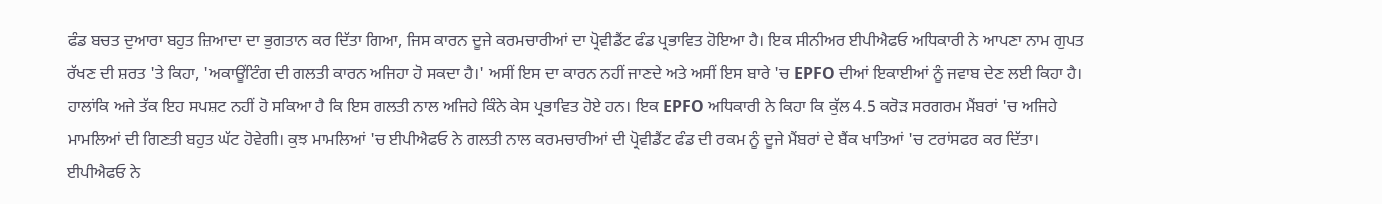ਫੰਡ ਬਚਤ ਦੁਆਰਾ ਬਹੁਤ ਜ਼ਿਆਦਾ ਦਾ ਭੁਗਤਾਨ ਕਰ ਦਿੱਤਾ ਗਿਆ, ਜਿਸ ਕਾਰਨ ਦੂਜੇ ਕਰਮਚਾਰੀਆਂ ਦਾ ਪ੍ਰੋਵੀਡੈਂਟ ਫੰਡ ਪ੍ਰਭਾਵਿਤ ਹੋਇਆ ਹੈ। ਇਕ ਸੀਨੀਅਰ ਈਪੀਐਫਓ ਅਧਿਕਾਰੀ ਨੇ ਆਪਣਾ ਨਾਮ ਗੁਪਤ ਰੱਖਣ ਦੀ ਸ਼ਰਤ 'ਤੇ ਕਿਹਾ, 'ਅਕਾਊਂਟਿੰਗ ਦੀ ਗਲਤੀ ਕਾਰਨ ਅਜਿਹਾ ਹੋ ਸਕਦਾ ਹੈ।' ਅਸੀਂ ਇਸ ਦਾ ਕਾਰਨ ਨਹੀਂ ਜਾਣਦੇ ਅਤੇ ਅਸੀਂ ਇਸ ਬਾਰੇ 'ਚ EPFO ਦੀਆਂ ਇਕਾਈਆਂ ਨੂੰ ਜਵਾਬ ਦੇਣ ਲਈ ਕਿਹਾ ਹੈ।
ਹਾਲਾਂਕਿ ਅਜੇ ਤੱਕ ਇਹ ਸਪਸ਼ਟ ਨਹੀਂ ਹੋ ਸਕਿਆ ਹੈ ਕਿ ਇਸ ਗਲਤੀ ਨਾਲ ਅਜਿਹੇ ਕਿੰਨੇ ਕੇਸ ਪ੍ਰਭਾਵਿਤ ਹੋਏ ਹਨ। ਇਕ EPFO ਅਧਿਕਾਰੀ ਨੇ ਕਿਹਾ ਕਿ ਕੁੱਲ 4.5 ਕਰੋੜ ਸਰਗਰਮ ਮੈਂਬਰਾਂ 'ਚ ਅਜਿਹੇ ਮਾਮਲਿਆਂ ਦੀ ਗਿਣਤੀ ਬਹੁਤ ਘੱਟ ਹੋਵੇਗੀ। ਕੁਝ ਮਾਮਲਿਆਂ 'ਚ ਈਪੀਐਫਓ ਨੇ ਗਲਤੀ ਨਾਲ ਕਰਮਚਾਰੀਆਂ ਦੀ ਪ੍ਰੋਵੀਡੈਂਟ ਫੰਡ ਦੀ ਰਕਮ ਨੂੰ ਦੂਜੇ ਮੈਂਬਰਾਂ ਦੇ ਬੈਂਕ ਖਾਤਿਆਂ 'ਚ ਟਰਾਂਸਫਰ ਕਰ ਦਿੱਤਾ। ਈਪੀਐਫਓ ਨੇ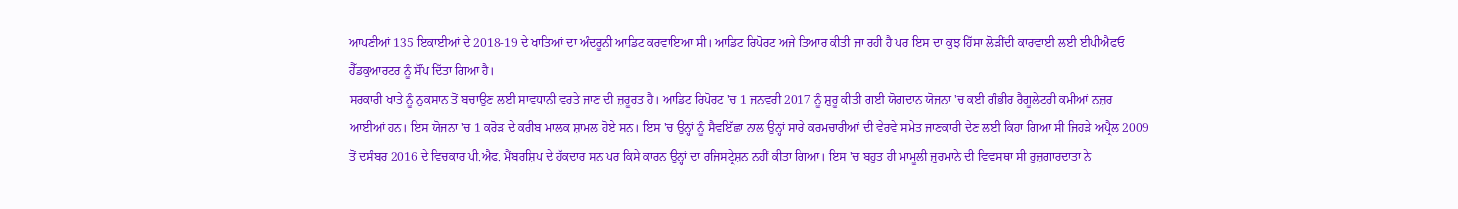ਆਪਣੀਆਂ 135 ਇਕਾਈਆਂ ਦੇ 2018-19 ਦੇ ਖਾਤਿਆਂ ਦਾ ਅੰਦਰੂਨੀ ਆਡਿਟ ਕਰਵਾਇਆ ਸੀ। ਆਡਿਟ ਰਿਪੋਰਟ ਅਜੇ ਤਿਆਰ ਕੀਤੀ ਜਾ ਰਹੀ ਹੈ ਪਰ ਇਸ ਦਾ ਕੁਝ ਹਿੱਸਾ ਲੋੜੀਂਦੀ ਕਾਰਵਾਈ ਲਈ ਈਪੀਐਫਓ ਹੈੱਡਕੁਆਰਟਰ ਨੂੰ ਸੌਂਪ ਦਿੱਤਾ ਗਿਆ ਹੈ।
ਸਰਕਾਰੀ ਖਾਤੇ ਨੂੰ ਨੁਕਸਾਨ ਤੋਂ ਬਚਾਉਣ ਲਈ ਸਾਵਧਾਨੀ ਵਰਤੇ ਜਾਣ ਦੀ ਜ਼ਰੂਰਤ ਹੈ। ਆਡਿਟ ਰਿਪੋਰਟ 'ਚ 1 ਜਨਵਰੀ 2017 ਨੂੰ ਸ਼ੁਰੂ ਕੀਤੀ ਗਈ ਯੋਗਦਾਨ ਯੋਜਨਾ 'ਚ ਕਈ ਗੰਭੀਰ ਰੈਗੂਲੇਟਰੀ ਕਮੀਆਂ ਨਜ਼ਰ ਆਈਆਂ ਹਨ। ਇਸ ਯੋਜਨਾ 'ਚ 1 ਕਰੋੜ ਦੇ ਕਰੀਬ ਮਾਲਕ ਸ਼ਾਮਲ ਹੋਏ ਸਨ। ਇਸ 'ਚ ਉਨ੍ਹਾਂ ਨੂੰ ਸੈਵਇੱਛਾ ਨਾਲ ਉਨ੍ਹਾਂ ਸਾਰੇ ਕਰਮਚਾਰੀਆਂ ਦੀ ਵੇਰਵੇ ਸਮੇਤ ਜਾਣਕਾਰੀ ਦੇਣ ਲਈ ਕਿਹਾ ਗਿਆ ਸੀ ਜਿਹੜੇ ਅਪ੍ਰੈਲ 2009 ਤੋਂ ਦਸੰਬਰ 2016 ਦੇ ਵਿਚਕਾਰ ਪੀ.ਐਫ. ਮੈਂਬਰਸ਼ਿਪ ਦੇ ਹੱਕਦਾਰ ਸਨ ਪਰ ਕਿਸੇ ਕਾਰਨ ਉਨ੍ਹਾਂ ਦਾ ਰਜਿਸਟ੍ਰੇਸ਼ਨ ਨਹੀਂ ਕੀਤਾ ਗਿਆ। ਇਸ 'ਚ ਬਹੁਤ ਹੀ ਮਾਮੂਲੀ ਜੁਰਮਾਨੇ ਦੀ ਵਿਵਸਥਾ ਸੀ ਰੁਜ਼ਗਾਰਦਾਤਾ ਨੇ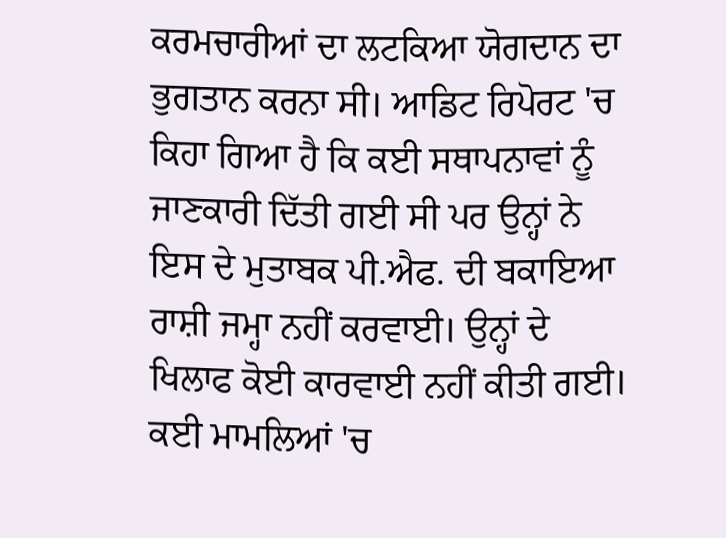ਕਰਮਚਾਰੀਆਂ ਦਾ ਲਟਕਿਆ ਯੋਗਦਾਨ ਦਾ ਭੁਗਤਾਨ ਕਰਨਾ ਸੀ। ਆਡਿਟ ਰਿਪੋਰਟ 'ਚ ਕਿਹਾ ਗਿਆ ਹੈ ਕਿ ਕਈ ਸਥਾਪਨਾਵਾਂ ਨੂੰ ਜਾਣਕਾਰੀ ਦਿੱਤੀ ਗਈ ਸੀ ਪਰ ਉਨ੍ਹਾਂ ਨੇ ਇਸ ਦੇ ਮੁਤਾਬਕ ਪੀ.ਐਫ. ਦੀ ਬਕਾਇਆ ਰਾਸ਼ੀ ਜਮ੍ਹਾ ਨਹੀਂ ਕਰਵਾਈ। ਉਨ੍ਹਾਂ ਦੇ ਖਿਲਾਫ ਕੋਈ ਕਾਰਵਾਈ ਨਹੀਂ ਕੀਤੀ ਗਈ। ਕਈ ਮਾਮਲਿਆਂ 'ਚ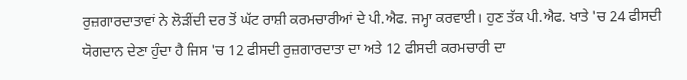ਰੁਜ਼ਗਾਰਦਾਤਾਵਾਂ ਨੇ ਲੋੜੀਂਦੀ ਦਰ ਤੋਂ ਘੱਟ ਰਾਸ਼ੀ ਕਰਮਚਾਰੀਆਂ ਦੇ ਪੀ.ਐਫ. ਜਮ੍ਹਾ ਕਰਵਾਈ। ਹੁਣ ਤੱਕ ਪੀ.ਐਫ. ਖਾਤੇ 'ਚ 24 ਫੀਸਦੀ ਯੋਗਦਾਨ ਦੇਣਾ ਹੁੰਦਾ ਹੈ ਜਿਸ 'ਚ 12 ਫੀਸਦੀ ਰੁਜ਼ਗਾਰਦਾਤਾ ਦਾ ਅਤੇ 12 ਫੀਸਦੀ ਕਰਮਚਾਰੀ ਦਾ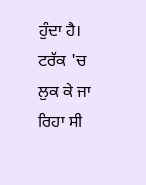ਹੁੰਦਾ ਹੈ।
ਟਰੱਕ 'ਚ ਲੁਕ ਕੇ ਜਾ ਰਿਹਾ ਸੀ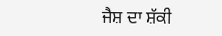ਜੈਸ਼ ਦਾ ਸ਼ੱਕੀ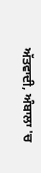ਅੱਤਵਾਦੀ, ਅੰਬਾਲਾ 'ਚ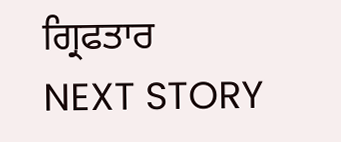ਗ੍ਰਿਫਤਾਰ
NEXT STORY